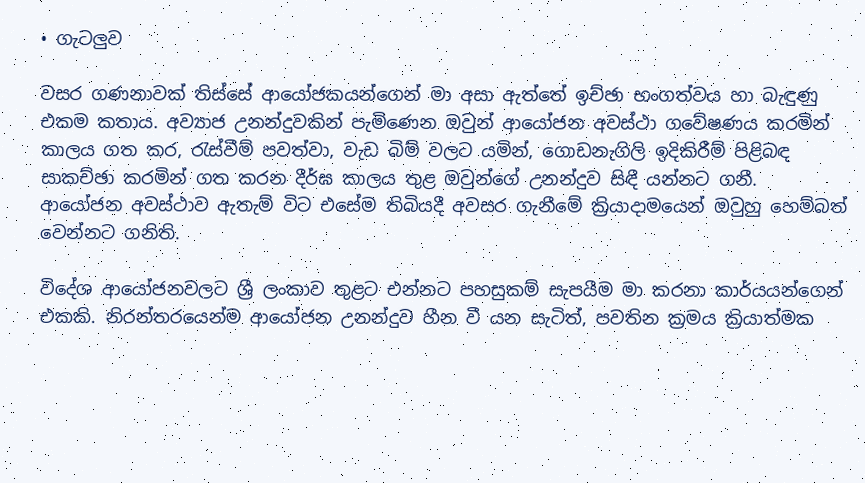• ගැටලු‍ව

වසර ගණනාවක් තිස්සේ ආයෝජකයන්ගෙන් මා අසා ඇත්තේ ඉච්ඡා භංගත්වය හා බැඳුණු එකම කතාය. අව්‍යාජ උනන්දුවකින් පැමිණෙන ඔවුන් ආයෝජන අවස්ථා ගවේෂණය කරමින් කාලය ගත කර, රැස්වීම් පවත්වා, වැඩ බිම් වලට යමින්, ගොඩනැගිලි ඉදිකිරීම් පිළිබඳ සාකච්ඡා කරමින් ගත කරන දීර්ඝ කාලය තුළ ඔවුන්ගේ උනන්දුව සිඳී යන්නට ගනී. ආයෝජන අවස්ථාව ඇතැම් විට එසේම තිබියදී අවසර ගැනීමේ ක්‍රියාදාමයෙන් ඔවුහු හෙම්බත් වෙන්නට ගනිති.

විදේශ ආයෝජනවලට ශ්‍රී ලංකාව තුළට එන්නට පහසුකම් සැපයීම මා කරනා කාර්යයන්ගෙන් එකකි. නිරන්තරයෙන්ම ආයෝජන උනන්දුව හීන වී යන සැටිත්, පවතින ක්‍රමය ක්‍රියාත්මක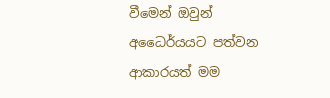වීමෙන් ඔවුන් අධෛර්යයට පත්වන ආකාරයත් මම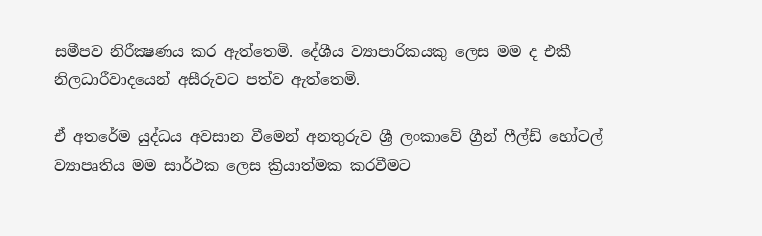සමීපව නිරීක්‍ෂණය කර ඇත්තෙමි. දේශීය ව්‍යාපාරිකයකු ලෙස මම ද එකී නිලධාරීවාදයෙන් අසීරුවට පත්ව ඇත්තෙමි.

ඒ අතරේම යුද්ධය අවසාන වීමෙන් අනතුරුව ශ්‍රී ලංකාවේ ග්‍රීන් ෆීල්ඩ් හෝටල් ව්‍යාපෘතිය මම සාර්ථක ලෙස ක්‍රියාත්මක කරවීමට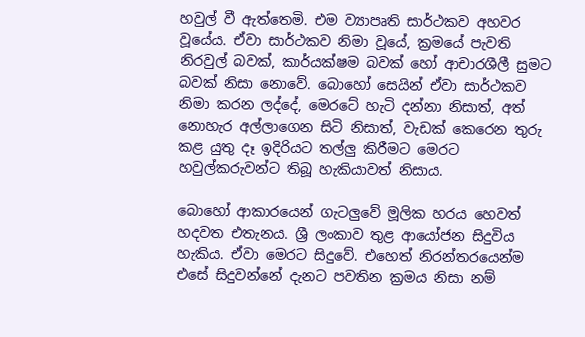හවුල් වී ඇත්තෙමි. එම ව්‍යාපෘති සාර්ථකව අහවර වූයේය. ඒවා සාර්ථකව නිමා වූයේ, ක්‍රමයේ පැවති නිරවුල් බවක්, කාර්යක්ෂම බවක් හෝ ආචාරශීලී සුමට බවක් නිසා නොවේ. බොහෝ සෙයින් ඒවා සාර්ථකව නිමා කරන ලද්දේ, මෙරටේ හැටි දන්නා නිසාත්, අත් නොහැර අල්ලාගෙන සිටි නිසාත්, වැඩක් කෙරෙන තුරු කළ යුතු දෑ ඉදිරියට තල්ලු‍ කිරීමට මෙරට හවුල්කරුවන්ට තිබූ හැකියාවත් නිසාය.

බොහෝ ආකාරයෙන් ගැටලු‍වේ මූලික හරය හෙවත් හදවත එතැනය. ශ්‍රී ලංකාව තුළ ආයෝජන සිදුවිය හැකිය. ඒවා මෙරට සිදුවේ. එහෙත් නිරන්තරයෙන්ම එසේ සිදුවන්නේ දැනට පවතින ක්‍රමය නිසා නම්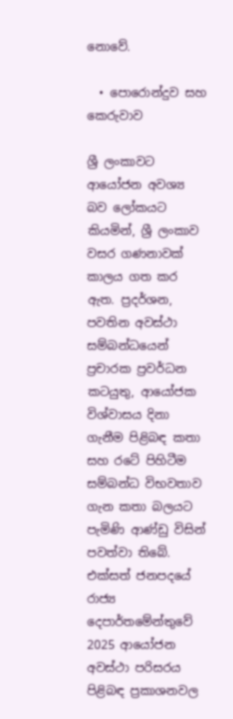නොවේ.

  • පොරොන්දුව සහ කෙරුවාව

ශ්‍රී ලංකාවට ආයෝජන අවශ්‍ය බව ලෝකයට කියමින්, ශ්‍රී ලංකාව වසර ගණනාවක් කාලය ගත කර ඇත. ප්‍රදර්ශන, පවතින අවස්ථා සම්බන්ධයෙන් ප්‍රචාරක ප්‍රවර්ධන කටයුතු, ආයෝජක විශ්වාසය දිනා ගැනීම පිළිබඳ කතා සහ රටේ පිහිටීම සම්බන්ධ විභවතාව ගැන කතා බලයට පැමිණි ආණ්ඩු විසින් පවත්වා තිබේ. එක්සත් ජනපදයේ රාජ්‍ය දෙපාර්තමේන්තුවේ 2025 ආයෝජන අවස්ථා පරිසරය පිළිබඳ ප්‍රකාශනවල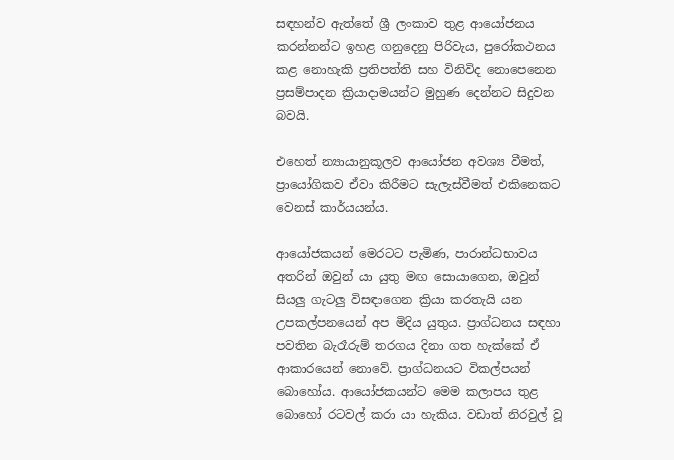සඳහන්ව ඇත්තේ ශ්‍රී ලංකාව තුළ ආයෝජනය කරන්නන්ට ඉහළ ගනුදෙනු පිරිවැය, පුරෝකථනය කළ නොහැකි ප්‍රතිපත්ති සහ විනිවිද නොපෙනෙන ප්‍රසම්පාදන ක්‍රියාදාමයන්ට මුහුණ දෙන්නට සිදුවන බවයි.

එහෙත් න්‍යායානුකූලව ආයෝජන අවශ්‍ය වීමත්, ප්‍රායෝගිකව ඒවා කිරීමට සැලැස්වීමත් එකිනෙකට වෙනස් කාර්යයන්ය.

ආයෝජකයන් මෙරටට පැමිණ, පාරාන්ධභාවය අතරින් ඔවුන් යා යුතු මඟ සොයාගෙන, ඔවුන් සියලු‍ ගැටලු‍ විසඳාගෙන ක්‍රියා කරතැයි යන උපකල්පනයෙන් අප මිදිය යුතුය. ප්‍රාග්ධනය සඳහා පවතින බැරෑරුම් තරගය දිනා ගත හැක්කේ ඒ ආකාරයෙන් නොවේ. ප්‍රාග්ධනයට විකල්පයන් බොහෝය. ආයෝජකයන්ට මෙම කලාපය තුළ බොහෝ රටවල් කරා යා හැකිය. වඩාත් නිරවුල් වූ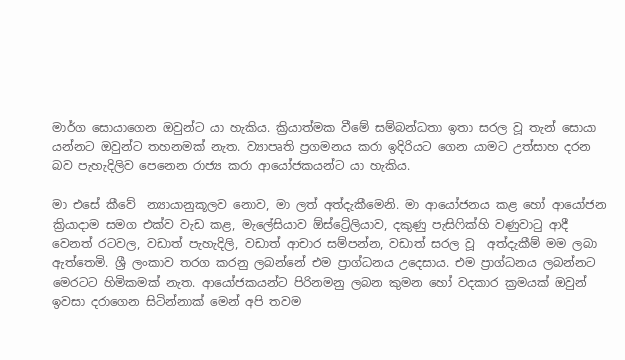මාර්ග සොයාගෙන ඔවුන්ට යා හැකිය. ක්‍රියාත්මක වීමේ සම්බන්ධතා ඉතා සරල වූ තැන් සොයා යන්නට ඔවුන්ට තහනමක් නැත. ව්‍යාපෘති ප්‍රගමනය කරා ඉදිරියට ගෙන යාමට උත්සාහ දරන බව පැහැදිලිව පෙනෙන රාජ්‍ය කරා ආයෝජකයන්ට යා හැකිය.

මා එසේ කීවේ  න්‍යායානුකූලව නොව, මා ලත් අත්දැකීමෙනි. මා ආයෝජනය කළ හෝ ආයෝජන ක්‍රියාදාම සමග එක්ව වැඩ කළ, මැලේසියාව ඕස්ට්‍රේලියාව, දකුණු පැසිෆික්හි වණුවාටු ආදී වෙනත් රටවල, වඩාත් පැහැදිලි, වඩාත් ආචාර සම්පන්න, වඩාත් සරල වූ  අත්දැකීම් මම ලබා ඇත්තෙමි. ශ්‍රී ලංකාව තරග කරනු ලබන්නේ එම ප්‍රාග්ධනය උදෙසාය. එම ප්‍රාග්ධනය ලබන්නට මෙරටට හිමිකමක් නැත. ආයෝජකයන්ට පිරිනමනු ලබන කුමන හෝ වදකාර ක්‍රමයක් ඔවුන් ඉවසා දරාගෙන සිටින්නාක් මෙන් අපි තවම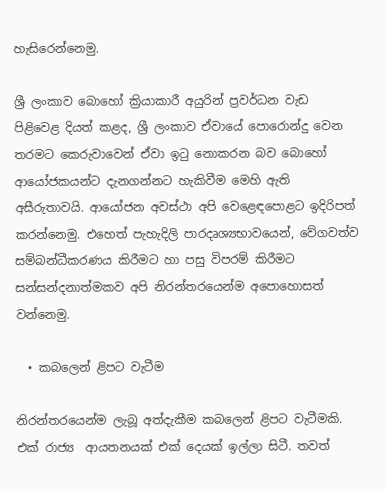හැසිරෙන්නෙමු.

ශ්‍රී ලංකාව බොහෝ ක්‍රියාකාරී අයුරින් ප්‍රවර්ධන වැඩ පිළිවෙළ දියත් කළද, ශ්‍රී ලංකාව ඒවායේ පොරොන්දු වෙන තරමට කෙරුවාවෙන් ඒවා ඉටු නොකරන බව බොහෝ ආයෝජකයන්ට දැනගන්නට හැකිවීම මෙහි ඇති අසීරුතාවයි. ආයෝජන අවස්ථා අපි වෙළෙඳපොළට ඉදිරිපත් කරන්නෙමු. එහෙත් පැහැදිලි පාරදෘශ්‍යභාවයෙන්, වේගවත්ව සම්බන්ධීකරණය කිරීමට හා පසු විපරම් කිරීමට සන්සන්දනාත්මකව අපි නිරන්තරයෙන්ම අපොහොසත් වන්නෙමු.

  • කබලෙන් ළිපට වැටීම

නිරන්තරයෙන්ම ලැබූ අත්දැකීම කබලෙන් ළිපට වැටීමකි. එක් රාජ්‍ය  ආයතනයක් එක් දෙයක් ඉල්ලා සිටී. තවත්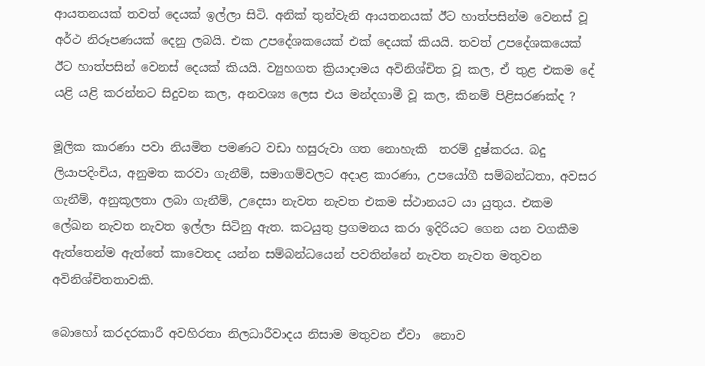ආයතනයක් තවත් දෙයක් ඉල්ලා සිටි. අනික් තුන්වැනි ආයතනයක් ඊට හාත්පසින්ම වෙනස් වූ අර්ථ නිරූපණයක් දෙනු ලබයි. එක උපදේශකයෙක් එක් දෙයක් කියයි. තවත් උපදේශකයෙක් ඊට හාත්පසින් වෙනස් දෙයක් කියයි. ව්‍යුහගත ක්‍රියාදාමය අවිනිශ්චිත වූ කල, ඒ තුළ එකම දේ යළි යළි කරන්නට සිදුවන කල, අනවශ්‍ය ලෙස එය මන්දගාමී වූ කල, කිනම් පිළිසරණක්ද ?

මූලික කාරණා පවා නියමිත පමණට වඩා හසුරුවා ගත නොහැකි  තරම් දුෂ්කරය. බදු ලියාපදිංචිය, අනුමත කරවා ගැනීම්, සමාගම්වලට අදාළ කාරණා, උපයෝගී සම්බන්ධතා, අවසර ගැනීම්, අනුකූලතා ලබා ගැනීම්, උදෙසා නැවත නැවත එකම ස්ථානයට යා යුතුය. එකම ලේඛන නැවත නැවත ඉල්ලා සිටිනු ඇත. කටයුතු ප්‍රගමනය කරා ඉදිරියට ගෙන යන වගකීම ඇත්තෙන්ම ඇත්තේ කාවෙතද යන්න සම්බන්ධයෙන් පවතින්නේ නැවත නැවත මතුවන අවිනිශ්චිතතාවකි.

බොහෝ කරදරකාරී අවහිරතා නිලධාරීවාදය නිසාම මතුවන ඒවා  නොව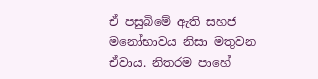ඒ පසුබිමේ ඇති සහජ මනෝභාවය නිසා මතුවන ඒවාය. නිතරම පාහේ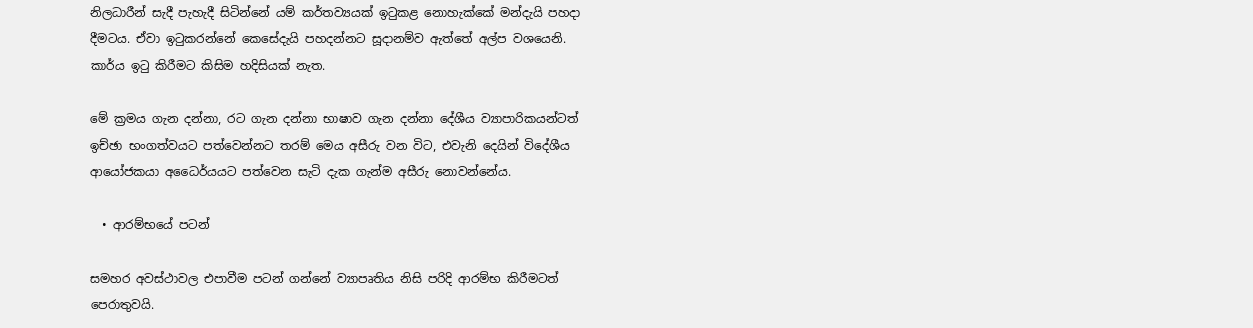නිලධාරීන් සැදී පැහැදී සිටින්නේ යම් කර්තව්‍යයක් ඉටුකළ නොහැක්කේ මන්දැයි පහදා දීමටය. ඒවා ඉටුකරන්නේ කෙසේදැයි පහදන්නට සූදානම්ව ඇත්තේ අල්ප වශයෙනි. කාර්ය ඉටු කිරීමට කිසිම හදිසියක් නැත.

මේ ක්‍රමය ගැන දන්නා, රට ගැන දන්නා භාෂාව ගැන දන්නා දේශීය ව්‍යාපාරිකයන්ටත් ඉච්ඡා භංගත්වයට පත්වෙන්නට තරම් මෙය අසීරු වන විට, එවැනි දෙයින් විදේශීය ආයෝජකයා අධෛර්යයට පත්වෙන සැටි දැක ගැන්ම අසීරු නොවන්නේය.

  • ආරම්භයේ පටන්

සමහර අවස්ථාවල එපාවීම පටන් ගන්නේ ව්‍යාපෘතිය නිසි පරිදි ආරම්භ කිරීමටත් පෙරාතුවයි.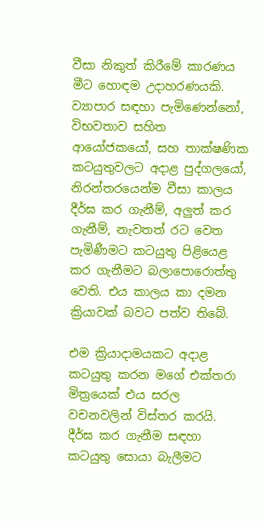වීසා නිකුත් කිරීමේ කාරණය මීට හොඳම උදාහරණයකි. ව්‍යාපාර සඳහා පැමිණෙන්නෝ, විභවතාව සහිත ආයෝජකයෝ, සහ තාක්ෂණික කටයුතුවලට අදාළ පුද්ගලයෝ, නිරන්තරයෙන්ම වීසා කාලය දීර්ඝ කර ගැනීම්, අලු‍ත් කර ගැනීම්, නැවතත් රට වෙත පැමිණීමට කටයුතු පිළියෙළ කර ගැනීමට බලාපොරොත්තු වෙති. එය කාලය කා දමන ක්‍රියාවක් බවට පත්ව තිබේ.

එම ක්‍රියාදාමයකට අදාළ කටයුතු කරන මගේ එක්තරා මිත්‍රයෙක් එය සරල වචනවලින් විස්තර කරයි. දීර්ඝ කර ගැනීම සඳහා කටයුතු සොයා බැලීමට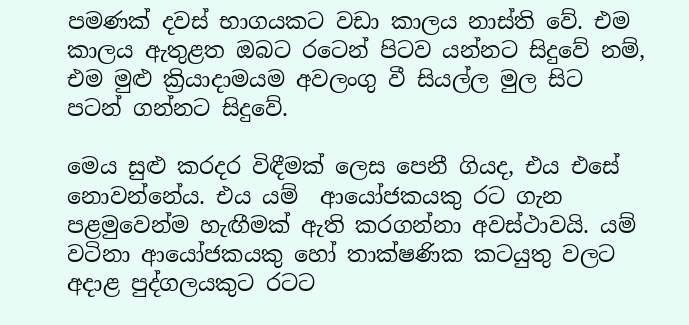පමණක් දවස් භාගයකට වඩා කාලය නාස්ති වේ. එම කාලය ඇතුළත ඔබට රටෙන් පිටව යන්නට සිදුවේ නම්, එම මුළු ක්‍රියාදාමයම අවලංගු වී සියල්ල මුල සිට පටන් ගන්නට සිදුවේ.

මෙය සුළු කරදර විඳීමක් ලෙස පෙනී ගියද, එය එසේ  නොවන්නේය. එය යම්  ආයෝජකයකු රට ගැන පළමුවෙන්ම හැඟීමක් ඇති කරගන්නා අවස්ථාවයි. යම් වටිනා ආයෝජකයකු හෝ තාක්ෂණික කටයුතු වලට අදාළ පුද්ගලයකුට රටට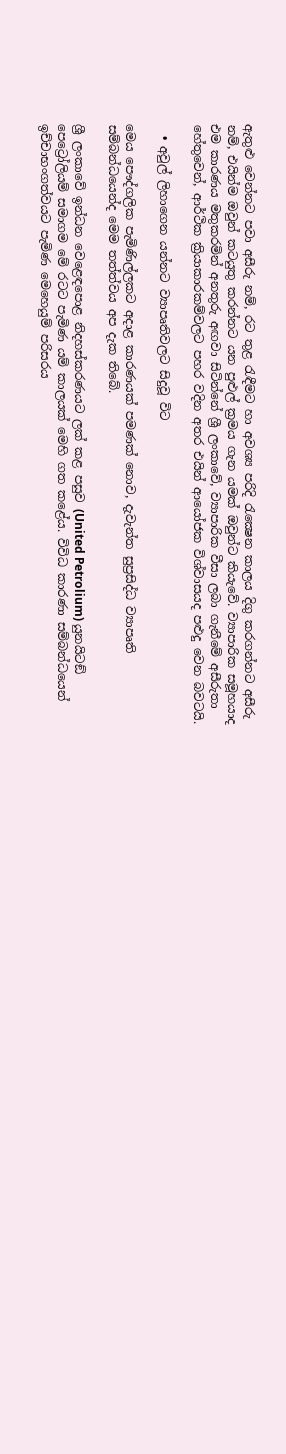ඇතුළු වෙන්නට පවා අසීරු නම්, රට තුළ රැඳීමට හා අවශ්‍ය පරිදි රැක්‍ෂෙන කාලය දිගු කරගන්නට අසීරු නම්, එයින්ම ඔවුන් කටයුතු කරන්නට යන පුළුල් ක්‍රමය ගැන යමක් ඔවුන්ට කියැවේ. ව්‍යාපාරික සමූහයාද එම කාරණය මතුකරමින් අනතුරු අඟවා සිටින්නේ ශ්‍රී ලංකාවේ, ව්‍යාපාරික වීසා ලබා ගැනීමේ අසීරුතා  හේතුවෙන්, ආර්ථික ක්‍රියාකාරකම්වලට පහර වදින අතර එයින් ආයෝජක විශ්වාසයද පළුදු වෙන බවටයි.

  • අවුල් ලිහාගෙන යන්නට ව්‍යාපෘතිවලට සිදුවූ විට

මෙය පෞද්ගලික පැමිණිල්ලකට අදාළ කාරණයක් පමණක් නොව, දැවැන්ත සුප්‍රසිද්ධ ව්‍යාපෘති සම්බන්ධයෙන්ද මෙම තත්ත්වය අප දැක තිබේ.

ශ්‍රී ලංකාවේ ඉන්ධන වෙළෙඳපොළ නිදහස්කරණයට ලක් කළ පසුව (United Petrolium) යුනයිටඞ් පෙට්‍රෝලියම් සමාගම මේ රටට පැමිණ යම් කාලයක් මෙහි ගත කළේය. විවිධ කාරණා සම්බන්ධයෙන්  ඉච්චාභංගත්වයට පැමිණ මෙහෙයුම් පරිසරය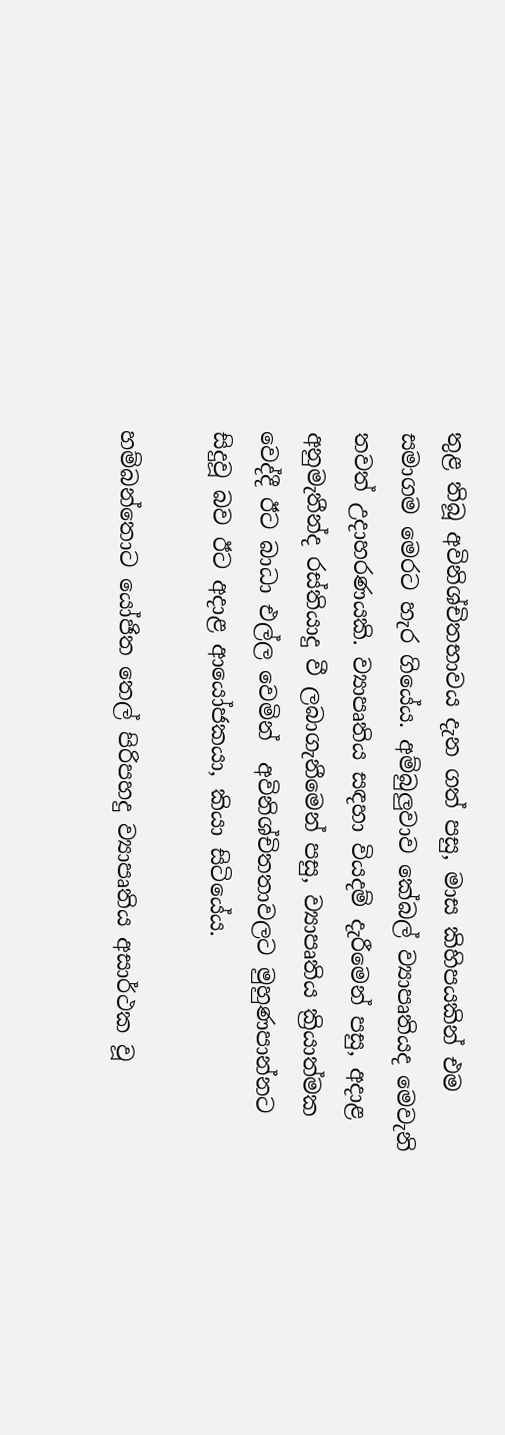තුළ තිබූ අවිනිශ්චිතභාවය දැන ගත් පසු, මාස කිහිපයකින් එම සමාගම මෙරට හැර ගියේය. අම්බුලු‍වාව කේබල් ව්‍යාපෘතියද මෙවැනි තවත් උදාහරණයකි. ව්‍යාපෘතිය සඳහා වියදම් දැරීමෙන් පසු, අදාළ අනුමැතීන්ද රස්තියාදු වී ලබාගැනීමෙන් පසු, ව්‍යාපෘතිය ක්‍රියාත්මක වෙද්දී ඊට බාධා එල්ල වෙමින්  අවිනිශ්චිතතාවලට මුහුණපාන්නට සිදුවූ බව ඊට අදාළ ආයෝජකයා, කියා සිටියේය.

හම්බන්තොට යෝජිත තෙල් පිරිපහදු ව්‍යාපෘතිය අසාර්ථක වූ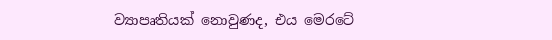ව්‍යාපෘතියක් නොවුණද, එය මෙරටේ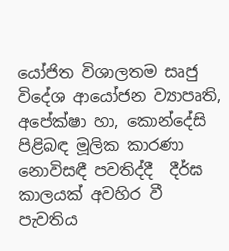යෝජිත විශාලතම සෘජු විදේශ ආයෝජන ව්‍යාපෘති, අපේක්ෂා හා, කොන්දේසි පිළිබඳ මූලික කාරණා නොවිසඳී පවතිද්දී  දීර්ඝ කාලයක් අවහිර වී පැවතිය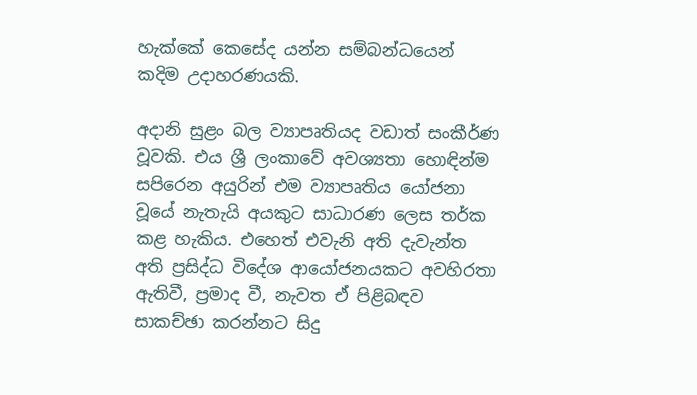හැක්කේ කෙසේද යන්න සම්බන්ධයෙන් කදිම උදාහරණයකි.

අදානි සුළං බල ව්‍යාපෘතියද වඩාත් සංකීර්ණ වූවකි. එය ශ්‍රී ලංකාවේ අවශ්‍යතා හොඳින්ම සපිරෙන අයුරින් එම ව්‍යාපෘතිය යෝජනා වූයේ නැතැයි අයකුට සාධාරණ ලෙස තර්ක කළ හැකිය. එහෙත් එවැනි අති දැවැන්ත අති ප්‍රසිද්ධ විදේශ ආයෝජනයකට අවහිරතා ඇතිවී, ප්‍රමාද වී, නැවත ඒ පිළිබඳව සාකච්ඡා කරන්නට සිදු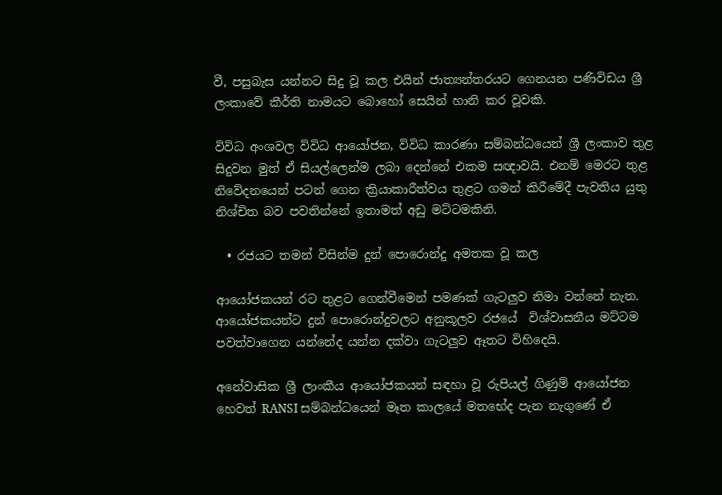වී, පසුබැස යන්නට සිදු වූ කල එයින් ජාත්‍යන්තරයට ගෙනයන පණිවිඩය ශ්‍රී ලංකාවේ කීර්ති නාමයට බොහෝ සෙයින් හානි කර වූවකි.

විවිධ අංශවල විවිධ ආයෝජන, විවිධ කාරණා සම්බන්ධයෙන් ශ්‍රී ලංකාව තුළ සිදුවන මුත් ඒ සියල්ලෙන්ම ලබා දෙන්නේ එකම සඥාවයි. එනම් මෙරට තුළ නිවේදනයෙන් පටන් ගෙන ක්‍රියාකාරීත්වය තුළට ගමන් කිරීමේදී පැවතිය යුතු නිශ්චිත බව පවතින්නේ ඉතාමත් අඩු මට්ටමකිනි.

  • රජයට තමන් විසින්ම දුන් පොරොන්දු අමතක වූ කල

ආයෝජකයන් රට තුළට ගෙන්වීමෙන් පමණක් ගැටලු‍ව නිමා වන්නේ නැත. ආයෝජකයන්ට දුන් පොරොන්දුවලට අනුකූලව රජයේ  විශ්වාසනීය මට්ටම පවත්වාගෙන යන්නේද යන්න දක්වා ගැටලු‍ව ඈතට විහිදෙයි.

අනේවාසික ශ්‍රී ලාංකීය ආයෝජකයන් සඳහා වූ රුපියල් ගිණුම් ආයෝජන හෙවත් RANSI සම්බන්ධයෙන් මෑත කාලයේ මතභේද පැන නැගුණේ ඒ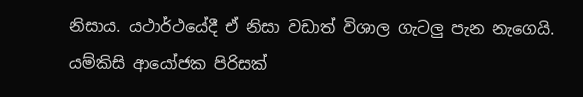නිසාය. යථාර්ථයේදී ඒ නිසා වඩාත් විශාල ගැටලු‍ පැන නැගෙයි. යම්කිසි ආයෝජක පිරිසක්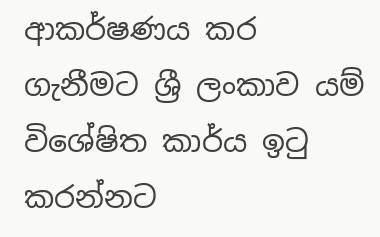ආකර්ෂණය කර ගැනීමට ශ්‍රී ලංකාව යම් විශේෂිත කාර්ය ඉටු කරන්නට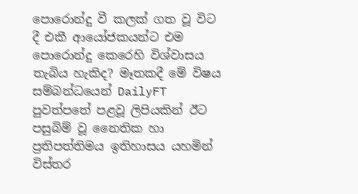පොරොන්දු වී කලක් ගත වූ විට දී එකී ආයෝජකයන්ට එම පොරොන්දු කෙරෙහි විශ්වාසය තැබිය හැකිද? මෑතකදී මේ විෂය සම්බන්ධයෙන් DailyFT පුවත්පතේ පළවූ ලිපියකින් ඊට පසුබිම් වූ නෛතික හා ප්‍රතිපත්තිමය ඉතිහාසය යහමින් විස්තර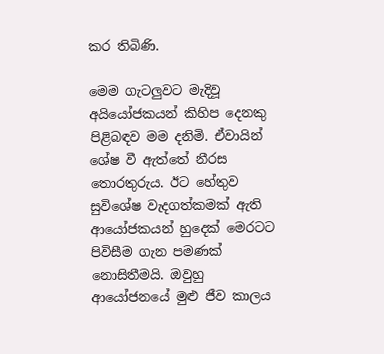කර තිබිණි.

මෙම ගැටලු‍වට මැදිවූ අයියෝජකයන් කිහිප දෙනකු පිළිබඳව මම දනිමි. ඒවායින් ශේෂ වී ඇත්තේ නීරස තොරතුරුය. ඊට හේතුව සුවිශේෂ වැදගත්කමක් ඇති ආයෝජකයන් හුදෙක් මෙරටට පිවිසීම ගැන පමණක් නොසිතීමයි. ඔවුහු ආයෝජනයේ මුළු ජීව කාලය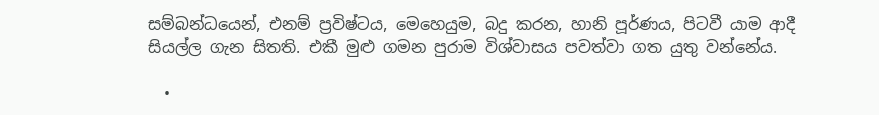සම්බන්ධයෙන්, එනම් ප්‍රවිෂ්ටය, මෙහෙයුම, බදු කරන, හානි පූර්ණය, පිටවී යාම ආදී සියල්ල ගැන සිතති. එකී මුළු ගමන පුරාම විශ්වාසය පවත්වා ගත යුතු වන්නේය.

  •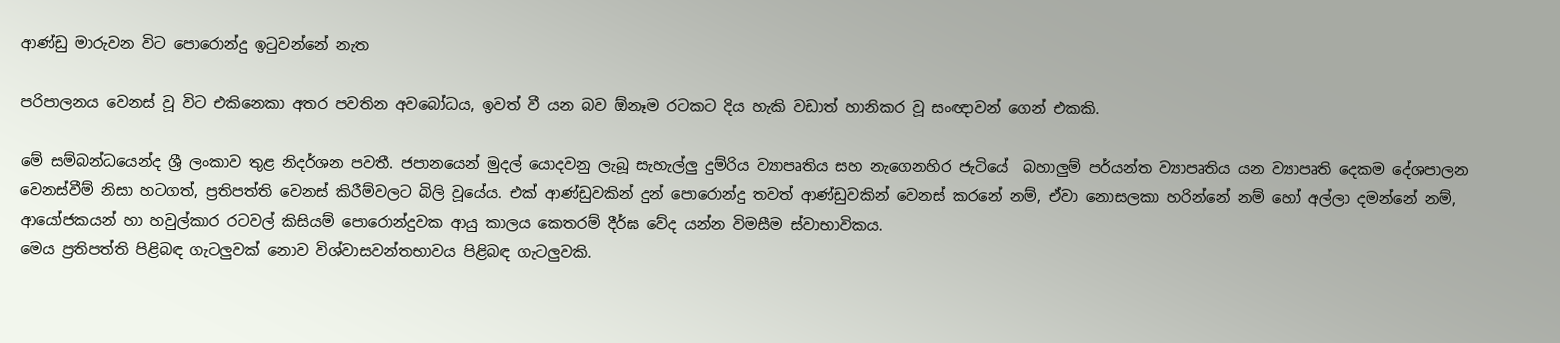ආණ්ඩු මාරුවන විට පොරොන්දු ඉටුවන්නේ නැත

පරිපාලනය වෙනස් වූ විට එකිනෙකා අතර පවතින අවබෝධය, ඉවත් වී යන බව ඕනෑම රටකට දිය හැකි වඩාත් හානිකර වූ සංඥාවන් ගෙන් එකකි.

මේ සම්බන්ධයෙන්ද ශ්‍රී ලංකාව තුළ නිදර්ශන පවතී. ජපානයෙන් මුදල් යොදවනු ලැබූ සැහැල්ලු‍ දුම්රිය ව්‍යාපෘතිය සහ නැගෙනහිර ජැටියේ  බහාලු‍ම් පර්යන්ත ව්‍යාපෘතිය යන ව්‍යාපෘති දෙකම දේශපාලන වෙනස්වීම් නිසා හටගත්, ප්‍රතිපත්ති වෙනස් කිරීම්වලට බිලි වූයේය. එක් ආණ්ඩුවකින් දුන් පොරොන්දු තවත් ආණ්ඩුවකින් වෙනස් කරනේ නම්, ඒවා නොසලකා හරින්නේ නම් හෝ අල්ලා දමන්නේ නම්, ආයෝජකයන් හා හවුල්කාර රටවල් කිසියම් පොරොන්දුවක ආයු කාලය කෙතරම් දීර්ඝ වේද යන්න විමසීම ස්වාභාවිකය.
මෙය ප්‍රතිපත්ති පිළිබඳ ගැටලු‍වක් නොව විශ්වාසවන්තභාවය පිළිබඳ ගැටලු‍වකි.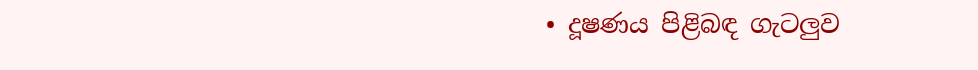• දූෂණය පිළිබඳ ගැටලු‍ව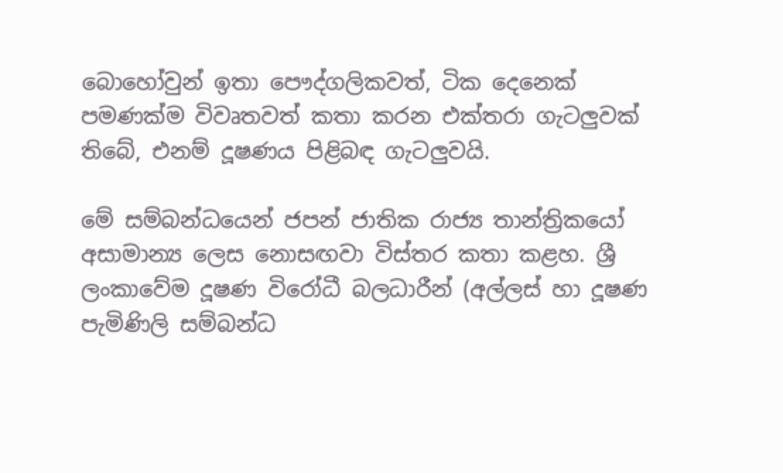බොහෝවුන් ඉතා පෞද්ගලිකවත්, ටික දෙනෙක් පමණක්ම විවෘතවත් කතා කරන එක්තරා ගැටලු‍වක් තිබේ, එනම් දූෂණය පිළිබඳ ගැටලු‍වයි.

මේ සම්බන්ධයෙන් ජපන් ජාතික රාජ්‍ය තාන්ත්‍රිකයෝ අසාමාන්‍ය ලෙස නොසඟවා විස්තර කතා කළහ. ශ්‍රී ලංකාවේම දූෂණ විරෝධී බලධාරීන් (අල්ලස් හා දූෂණ පැමිණිලි සම්බන්ධ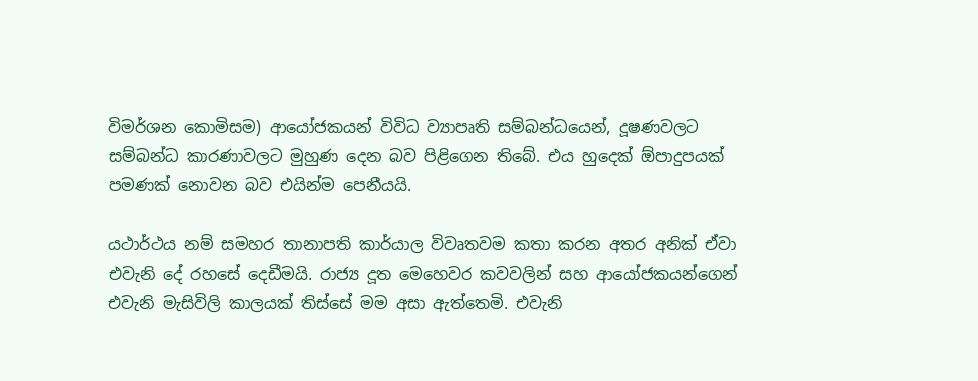විමර්ශන කොමිසම) ආයෝජකයන් විවිධ ව්‍යාපෘති සම්බන්ධයෙන්, දූෂණවලට සම්බන්ධ කාරණාවලට මුහුණ දෙන බව පිළිගෙන තිබේ. එය හුදෙක් ඕපාදුපයක් පමණක් නොවන බව එයින්ම පෙනීයයි.

යථාර්ථය නම් සමහර තානාපති කාර්යාල විවෘතවම කතා කරන අතර අනික් ඒවා එවැනි දේ රහසේ දෙඩීමයි. රාජ්‍ය දූත මෙහෙවර කවවලින් සහ ආයෝජකයන්ගෙන් එවැනි මැසිවිලි කාලයක් තිස්සේ මම අසා ඇත්තෙමි. එවැනි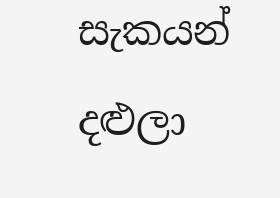සැකයන් දළුලා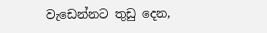වැඩෙන්නට තුඩු දෙන,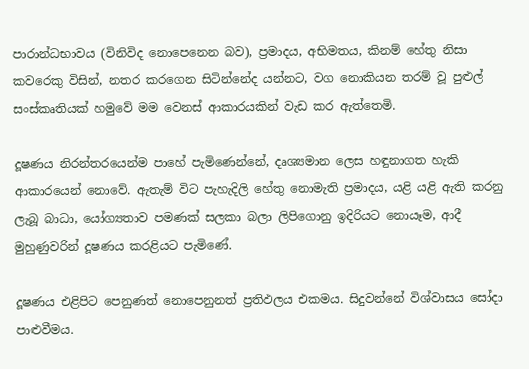පාරාන්ධභාවය (විනිවිද නොපෙනෙන බව), ප්‍රමාදය, අභිමතය, කිනම් හේතු නිසා කවරෙකු විසින්, නතර කරගෙන සිටින්නේද යන්නට, වග නොකියන තරම් වූ පුළුල් සංස්කෘතියක් හමුවේ මම වෙනස් ආකාරයකින් වැඩ කර ඇත්තෙමි.

දූෂණය නිරන්තරයෙන්ම පාහේ පැමිණෙන්නේ, දෘශ්‍යමාන ලෙස හඳුනාගත හැකි ආකාරයෙන් නොවේ. ඇතැම් විට පැහැදිලි හේතු නොමැති ප්‍රමාදය, යළි යළි ඇති කරනු ලැබූ බාධා, යෝග්‍යතාව පමණක් සලකා බලා ලිපිගොනු ඉදිරියට නොයෑම, ආදී මුහුණුවරින් දූෂණය කරළියට පැමිණේ.

දූෂණය එළිපිට පෙනුණත් නොපෙනුනත් ප්‍රතිඵලය එකමය. සිදුවන්නේ විශ්වාසය සෝදා පාළුවීමය.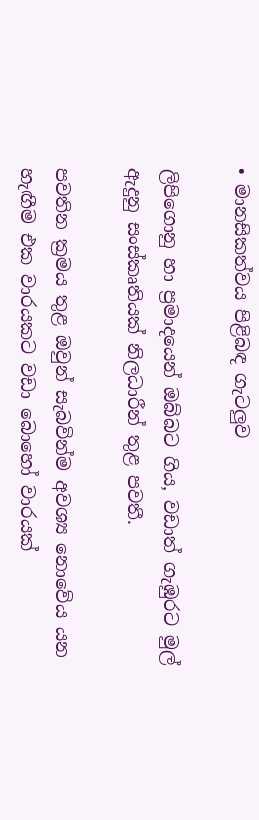• මානසිකත්වය පිළිබඳ ගැටලු‍ව

ලිපිගොනු හා ප්‍රමාදයෙන් ඔබ්බට ගිය, වඩාත් ගැඹුරට මුල් ඇදුනු සංස්කෘතියක් නිලධාරීන් තුළ පවතී.

පවතින ක්‍රමය තුළ ඔවුන් සැබවින්ම අවශ්‍ය නොවේය යන හැඟීම එක වාරයකට වඩා බොහෝ වාරයක්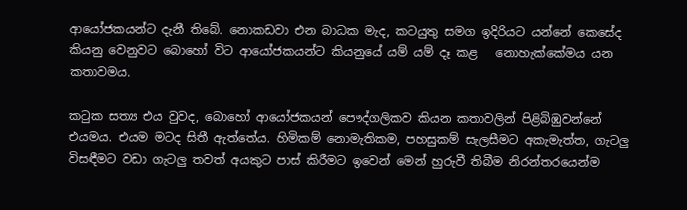ආයෝජකයන්ට දැනී තිබේ. නොකඩවා එන බාධක මැද, කටයුතු සමග ඉදිරියට යන්නේ කෙසේද කියනු වෙනුවට බොහෝ විට ආයෝජකයන්ට කියනුයේ යම් යම් දෑ කළ   නොහැක්කේමය යන කතාවමය.

කටුක සත්‍ය එය වුවද, බොහෝ ආයෝජකයන් පෞද්ගලිකව කියන කතාවලින් පිළිබිඹුවන්නේ එයමය. එයම මටද සිතී ඇත්තේය. හිමිකම් නොමැතිකම, පහසුකම් සැලසීමට අකැමැත්ත, ගැටලු‍ විසඳීමට වඩා ගැටලු‍ තවත් අයකුට පාස් කිරීමට ඉවෙන් මෙන් හුරුවී තිබීම නිරන්තරයෙන්ම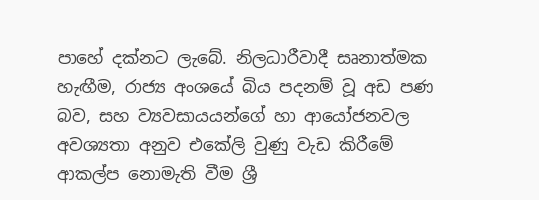පාහේ දක්නට ලැබේ. නිලධාරීවාදී සෘනාත්මක හැඟීම, රාජ්‍ය අංශයේ බිය පදනම් වූ අඩ පණ බව, සහ ව්‍යවසායයන්ගේ හා ආයෝජනවල අවශ්‍යතා අනුව එකේලි වුණු වැඩ කිරීමේ ආකල්ප නොමැති වීම ශ්‍රී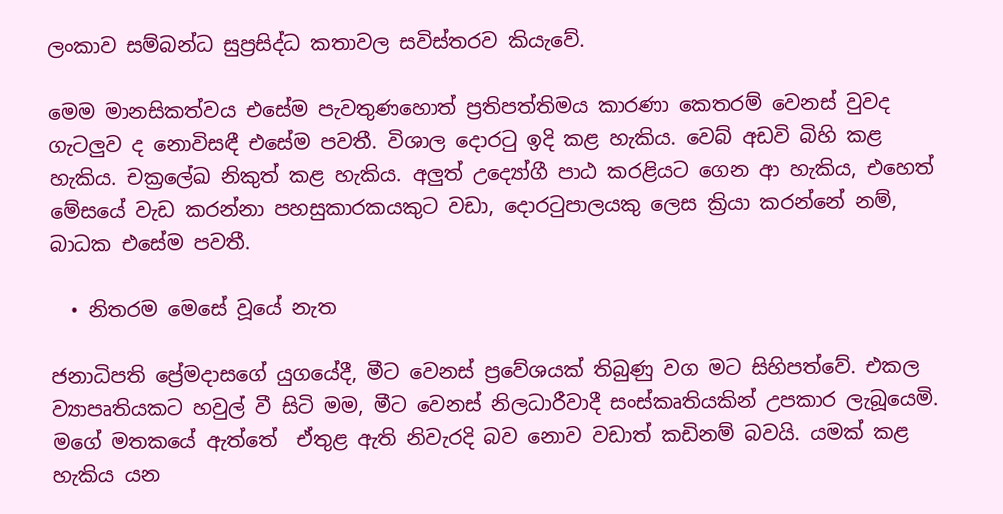ලංකාව සම්බන්ධ සුප්‍රසිද්ධ කතාවල සවිස්තරව කියැවේ.

මෙම මානසිකත්වය එසේම පැවතුණහොත් ප්‍රතිපත්තිමය කාරණා කෙතරම් වෙනස් වුවද ගැටලු‍ව ද නොවිසඳී එසේම පවතී. විශාල දොරටු ඉදි කළ හැකිය. වෙබ් අඩවි බිහි කළ හැකිය. චක්‍රලේඛ නිකුත් කළ හැකිය. අලු‍ත් උද්‍යෝගී පාඨ කරළියට ගෙන ආ හැකිය, එහෙත් මේසයේ වැඩ කරන්නා පහසුකාරකයකුට වඩා, දොරටුපාලයකු ලෙස ක්‍රියා කරන්නේ නම්, බාධක එසේම පවතී.

  • නිතරම මෙසේ වූයේ නැත

ජනාධිපති ප්‍රේමදාසගේ යුගයේදී, මීට වෙනස් ප්‍රවේශයක් තිබුණු වග මට සිහිපත්වේ. එකල ව්‍යාපෘතියකට හවුල් වී සිටි මම, මීට වෙනස් නිලධාරීවාදී සංස්කෘතියකින් උපකාර ලැබූයෙමි. මගේ මතකයේ ඇත්තේ  ඒතුළ ඇති නිවැරදි බව නොව වඩාත් කඩිනම් බවයි. යමක් කළ හැකිය යන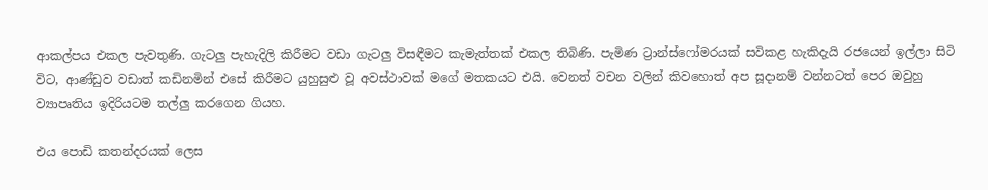ආකල්පය එකල පැවතුණි. ගැටලු‍ පැහැදිලි කිරීමට වඩා ගැටලු‍ විසඳීමට කැමැත්තක් එකල තිබිණි. පැමිණ ට්‍රාන්ස්ෆෝමරයක් සවිකළ හැකිදැයි රජයෙන් ඉල්ලා සිටි විට, ආණ්ඩුව වඩාත් කඩිනමින් එසේ කිරීමට යුහුසුළු වූ අවස්ථාවක් මගේ මතකයට එයි. වෙනත් වචන වලින් කිවහොත් අප සූදානම් වන්නටත් පෙර ඔවුහු ව්‍යාපෘතිය ඉදිරියටම තල්ලු‍ කරගෙන ගියහ.

එය පොඩි කතන්දරයක් ලෙස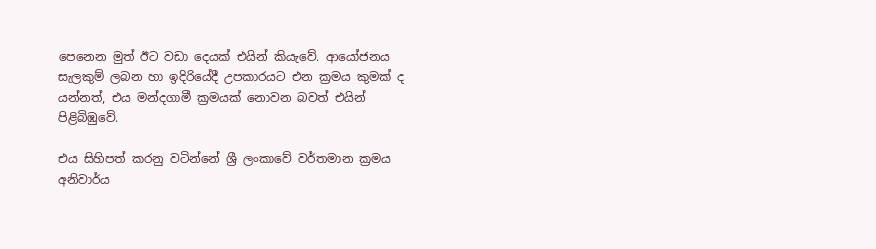පෙනෙන මුත් ඊට වඩා දෙයක් එයින් කියැවේ. ආයෝජනය සැලකුම් ලබන හා ඉදිරියේදී උපකාරයට එන ක්‍රමය කුමක් ද යන්නත්, එය මන්දගාමී ක්‍රමයක් නොවන බවත් එයින් පිළිබිඹුවේ.

එය සිහිපත් කරනු වටින්නේ ශ්‍රී ලංකාවේ වර්තමාන ක්‍රමය අනිවාර්ය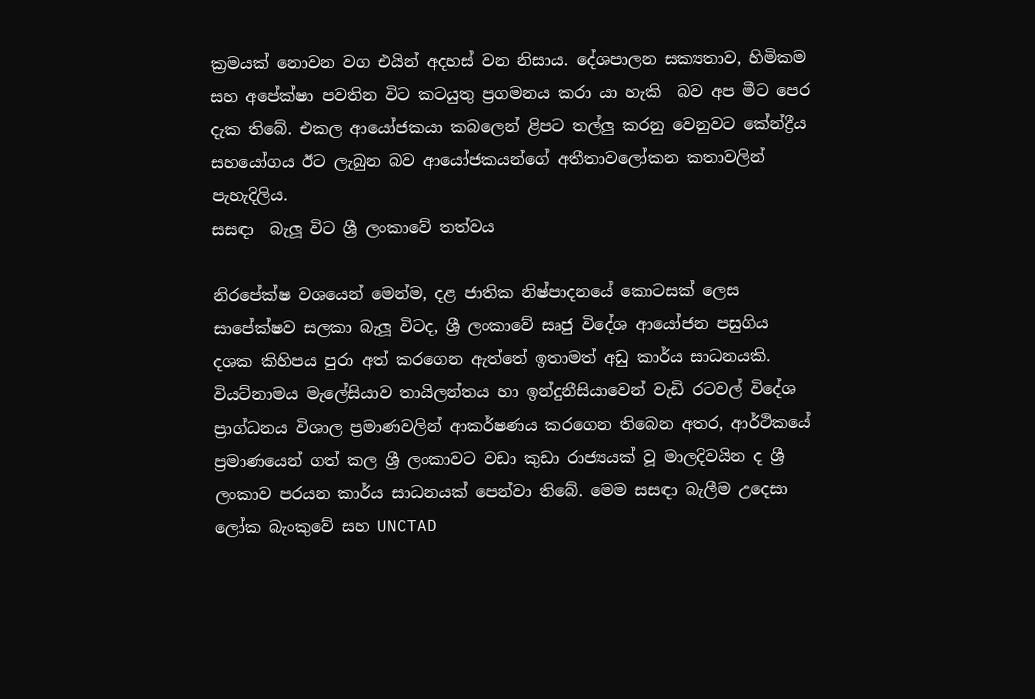ක්‍රමයක් නොවන වග එයින් අදහස් වන නිසාය. දේශපාලන සක්‍යතාව, හිමිකම සහ අපේක්ෂා පවතින විට කටයුතු ප්‍රගමනය කරා යා හැකි  බව අප මීට පෙර දැක තිබේ. එකල ආයෝජකයා කබලෙන් ළිපට තල්ලු‍ කරනු වෙනුවට කේන්ද්‍රීය සහයෝගය ඊට ලැබුන බව ආයෝජකයන්ගේ අතීතාවලෝකන කතාවලින් පැහැදිලිය.
සසඳා  බැලූ විට ශ්‍රී ලංකාවේ තත්වය

නිරපේක්ෂ වශයෙන් මෙන්ම, දළ ජාතික නිෂ්පාදනයේ කොටසක් ලෙස සාපේක්ෂව සලකා බැලූ විටද, ශ්‍රී ලංකාවේ සෘජු විදේශ ආයෝජන පසුගිය දශක කිහිපය පුරා අත් කරගෙන ඇත්තේ ඉතාමත් අඩු කාර්ය සාධනයකි. වියට්නාමය මැලේසියාව තායිලන්තය හා ඉන්දුනීසියාවෙන් වැඩි රටවල් විදේශ ප්‍රාග්ධනය විශාල ප්‍රමාණවලින් ආකර්ෂණය කරගෙන තිබෙන අතර, ආර්ථිකයේ ප්‍රමාණයෙන් ගත් කල ශ්‍රී ලංකාවට වඩා කුඩා රාජ්‍යයක් වූ මාලදිවයින ද ශ්‍රී ලංකාව පරයන කාර්ය සාධනයක් පෙන්වා තිබේ. මෙම සසඳා බැලීම උදෙසා ලෝක බැංකුවේ සහ UNCTAD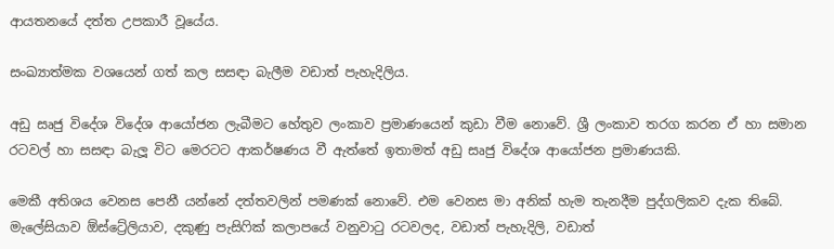ආයතනයේ දත්ත උපකාරී වූයේය.

සංඛ්‍යාත්මක වශයෙන් ගත් කල සසඳා බැලීම වඩාත් පැහැදිලිය.

අඩු සෘජු විදේශ විදේශ ආයෝජන ලැබීමට හේතුව ලංකාව ප්‍රමාණයෙන් කුඩා වීම නොවේ. ශ්‍රී ලංකාව තරග කරන ඒ හා සමාන රටවල් හා සසඳා බැලූ විට මෙරටට ආකර්ෂණය වී ඇත්තේ ඉතාමත් අඩු සෘජු විදේශ ආයෝජන ප්‍රමාණයකි.

මෙකී අතිශය වෙනස පෙනී යන්නේ දත්තවලින් පමණක් නොවේ. එම වෙනස මා අනික් හැම තැනදීම පුද්ගලිකව දැක තිබේ. මැලේසියාව ඕස්ට්‍රේලියාව, දකුණු පැසිෆික් කලාපයේ වනුවාටු රටවලද, වඩාත් පැහැදිලි, වඩාත්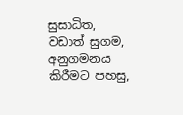සුසාධිත, වඩාත් සුගම, අනුගමනය කිරීමට පහසු,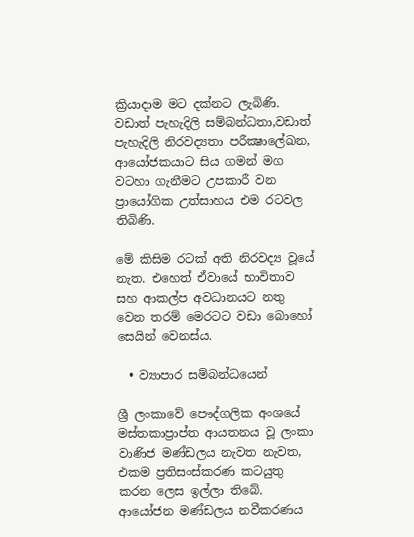ක්‍රියාදාම මට දක්නට ලැබිණි. වඩාත් පැහැදිලි සම්බන්ධතා,වඩාත් පැහැදිලි නිරවද්‍යතා පරීක්‍ෂාලේඛන, ආයෝජකයාට සිය ගමන් මග වටහා ගැනීමට උපකාරී වන ප්‍රායෝගික උත්සාහය එම රටවල තිබිණි.

මේ කිසිම රටක් අති නිරවද්‍ය වූයේ නැත. එහෙත් ඒවායේ භාවිතාව සහ ආකල්ප අවධානයට නතු වෙන තරම් මෙරටට වඩා බොහෝ සෙයින් වෙනස්ය.

  • ව්‍යාපාර සම්බන්ධයෙන්

ශ්‍රී ලංකාවේ පෞද්ගලික අංශයේ මස්තකාප්‍රාප්ත ආයතනය වූ ලංකා වාණිජ මණ්ඩලය නැවත නැවත, එකම ප්‍රතිසංස්කරණ කටයුතු කරන ලෙස ඉල්ලා තිබේ. ආයෝජන මණ්ඩලය නවීකරණය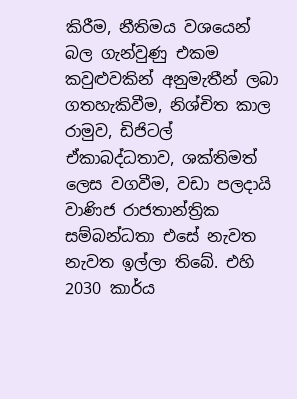කිරීම, නීතිමය වශයෙන් බල ගැන්වුණු එකම කවුළුවකින් අනුමැතීන් ලබා ගතහැකිවීම, නිශ්චිත කාල රාමුව, ඩිජිටල් ඒකාබද්ධතාව, ශක්තිමත් ලෙස වගවීම, වඩා පලදායි වාණිජ රාජතාන්ත්‍රික සම්බන්ධතා එසේ නැවත නැවත ඉල්ලා තිබේ. එහි 2030 කාර්ය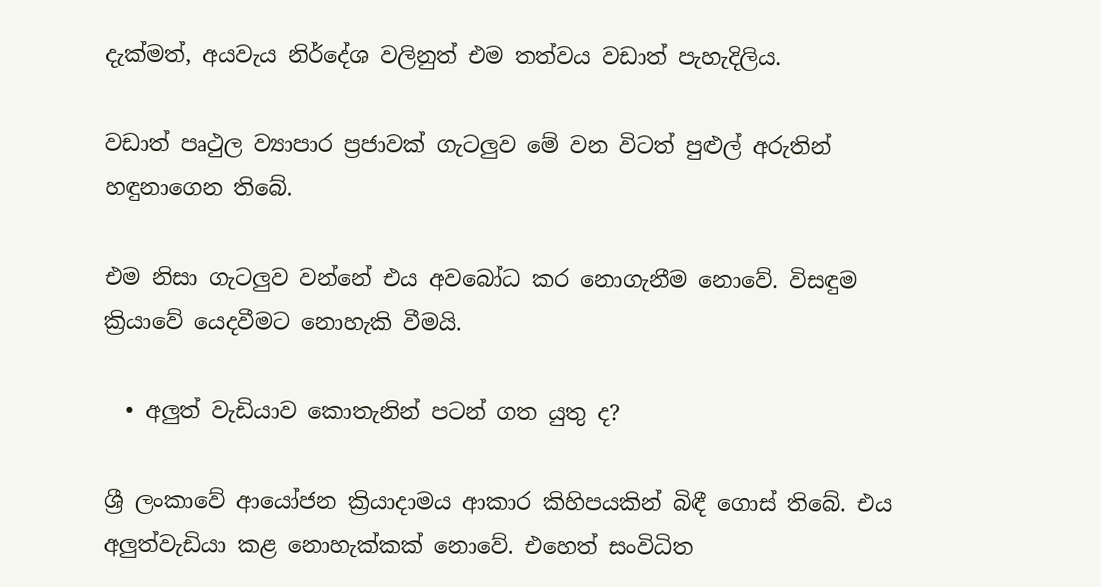දැක්මත්, අයවැය නිර්දේශ වලිනුත් එම තත්වය වඩාත් පැහැදිලිය.

වඩාත් පෘථුල ව්‍යාපාර ප්‍රජාවක් ගැටලු‍ව මේ වන විටත් පුළුල් අරුතින් හඳුනාගෙන තිබේ.

එම නිසා ගැටලු‍ව වන්නේ එය අවබෝධ කර නොගැනීම නොවේ. විසඳුම ක්‍රියාවේ යෙදවීමට නොහැකි වීමයි.

  • අලු‍ත් වැඩියාව කොතැනින් පටන් ගත යුතු ද?

ශ්‍රී ලංකාවේ ආයෝජන ක්‍රියාදාමය ආකාර කිහිපයකින් බිඳී ගොස් තිබේ. එය අලු‍ත්වැඩියා කළ නොහැක්කක් නොවේ. එහෙත් සංවිධිත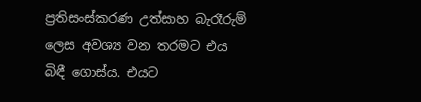ප්‍රතිසංස්කරණ උත්සාහ බැරෑරුම් ලෙස අවශ්‍ය වන තරමට එය බිඳී ගොස්ය. එයට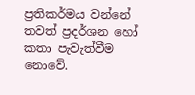ප්‍රතිකර්මය වන්නේ  තවත් ප්‍රදර්ශන හෝ කතා පැවැත්වීම නොවේ.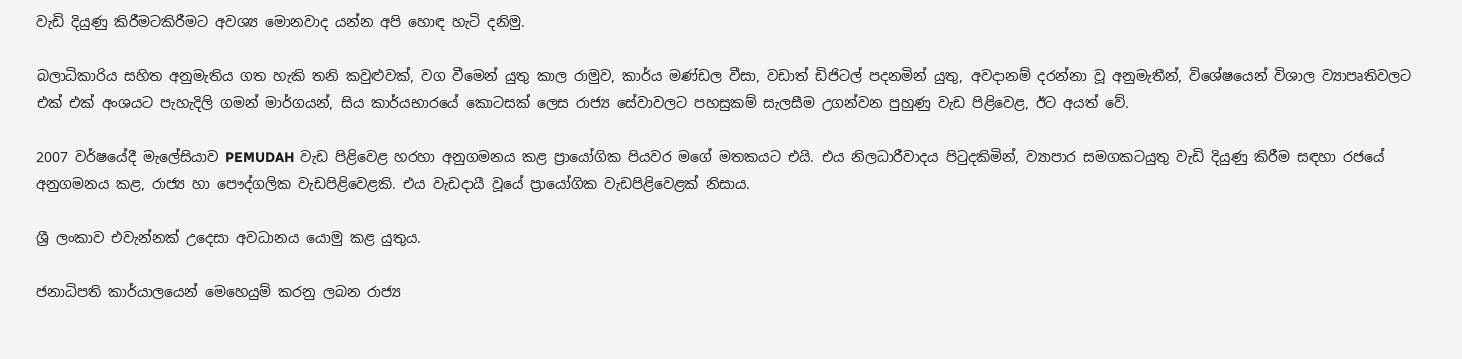වැඩි දියුණු කිරීමටකිරීමට අවශ්‍ය මොනවාද යන්න අපි හොඳ හැටි දනිමු.

බලාධිකාරිය සහිත අනුමැතිය ගත හැකි තනි කවුළුවක්, වග වීමෙන් යුතු කාල රාමුව, කාර්ය මණ්ඩල වීසා, වඩාත් ඩිජිටල් පදනමින් යුතු, අවදානම් දරන්නා වූ අනුමැතීන්, විශේෂයෙන් විශාල ව්‍යාපෘතිවලට එක් එක් අංශයට පැහැදිලි ගමන් මාර්ගයන්, සිය කාර්යභාරයේ කොටසක් ලෙස රාජ්‍ය සේවාවලට පහසුකම් සැලසීම උගන්වන පුහුණු වැඩ පිළිවෙළ, ඊට අයත් වේ.

2007 වර්ෂයේදී මැලේසියාව PEMUDAH වැඩ පිළිවෙළ හරහා අනුගමනය කළ ප්‍රායෝගික පියවර මගේ මතකයට එයි. එය නිලධාරීවාදය පිටුදකිමින්, ව්‍යාපාර සමගකටයුතු වැඩි දියුණු කිරීම සඳහා රජයේ අනුගමනය කළ, රාජ්‍ය හා පෞද්ගලික වැඩපිළිවෙළකි. එය වැඩදායී වූයේ ප්‍රායෝගික වැඩපිළිවෙළක් නිසාය.

ශ්‍රී ලංකාව එවැන්නක් උදෙසා අවධානය යොමු කළ යුතුය.

ජනාධිපති කාර්යාලයෙන් මෙහෙයුම් කරනු ලබන රාජ්‍ය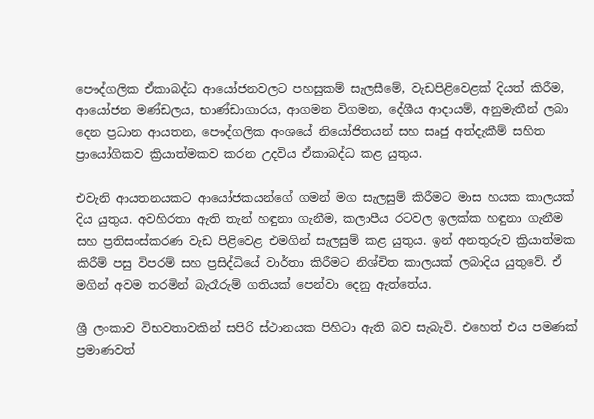පෞද්ගලික ඒකාබද්ධ ආයෝජනවලට පහසුකම් සැලසීමේ, වැඩපිළිවෙළක් දියත් කිරීම, ආයෝජන මණ්ඩලය, භාණ්ඩාගාරය, ආගමන විගමන, දේශීය ආදායම්, අනුමැතීන් ලබා දෙන ප්‍රධාන ආයතන, පෞද්ගලික අංශයේ නියෝජිතයන් සහ සෘජු අත්දැකීම් සහිත ප්‍රායෝගිකව ක්‍රියාත්මකව කරන උදවිය ඒකාබද්ධ කළ යුතුය.

එවැනි ආයතනයකට ආයෝජකයන්ගේ ගමන් මග සැලසුම් කිරීමට මාස හයක කාලයක් දිය යුතුය. අවහිරතා ඇති තැන් හඳුනා ගැනීම, කලාපීය රටවල ඉලක්ක හඳුනා ගැනීම සහ ප්‍රතිසංස්කරණ වැඩ පිළිවෙළ එමගින් සැලසුම් කළ යුතුය. ඉන් අනතුරුව ක්‍රියාත්මක කිරීම් පසු විපරම් සහ ප්‍රසිද්ධියේ වාර්තා කිරීමට නිශ්චිත කාලයක් ලබාදිය යුතුවේ. ඒ මගින් අවම තරමින් බැරෑරුම් ගතියක් පෙන්වා දෙනු ඇත්තේය.

ශ්‍රී ලංකාව විභවතාවකින් සපිරි ස්ථානයක පිහිටා ඇති බව සැබැවි. එහෙත් එය පමණක් ප්‍රමාණවත්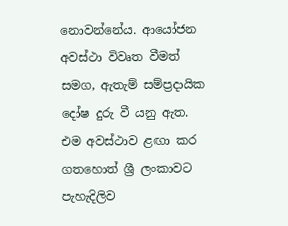නොවන්නේය. ආයෝජන අවස්ථා විවෘත වීමත් සමග, ඇතැම් සම්ප්‍රදායික දෝෂ දුරු වී යනු ඇත. එම අවස්ථාව ළඟා කර ගතහොත් ශ්‍රී ලංකාවට පැහැදිලිව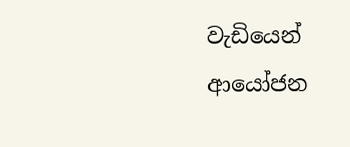වැඩියෙන් ආයෝජන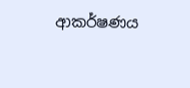ආකර්ෂණය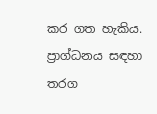කර ගත හැකිය. ප්‍රාග්ධනය සඳහා තරග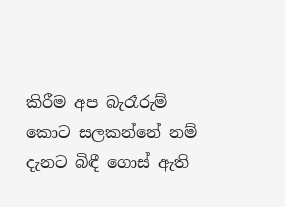කිරීම අප බැරෑරුම් කොට සලකන්නේ නම් දැනට බිඳී ගොස් ඇති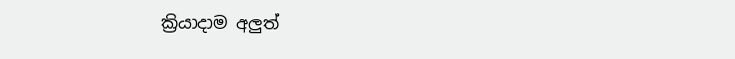ක්‍රියාදාම අලු‍ත්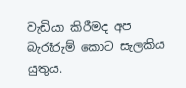වැඩියා කිරීමද අප බැරෑරුම් කොට සැලකිය යුතුය.